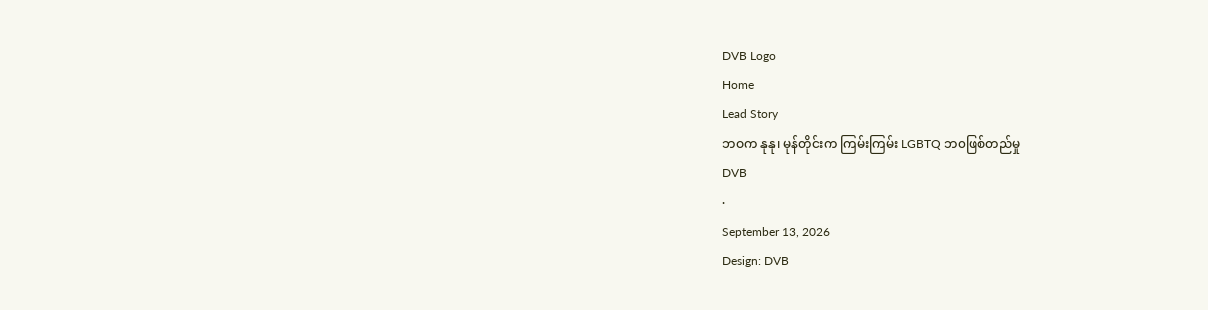DVB Logo
Home
Lead Story
ဘဝက နုနု၊ မုန်တိုင်းက ကြမ်းကြမ်း LGBTQ ဘ၀ဖြစ်တည်မှု
DVB
·
September 13, 2026
Design: DVB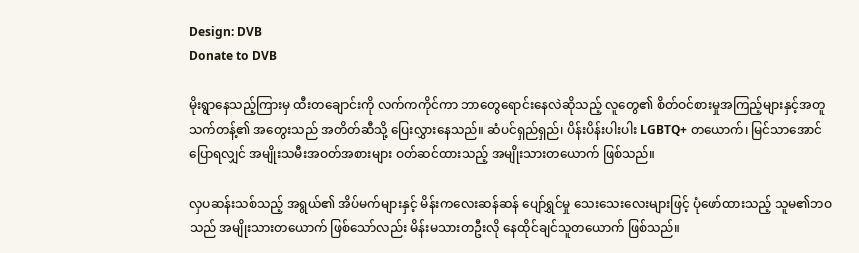Design: DVB
Donate to DVB

မိုးရွာနေသည့်ကြားမှ ထီးတချောင်းကို လက်ကကိုင်ကာ ဘာတွေရောင်းနေလဲဆိုသည့် လူတွေ၏ စိတ်ဝင်စားမှုအကြည့်များနှင့်အတူ သက်တန့်၏ အတွေးသည် အတိတ်ဆီသို့ ပြေးလွှားနေသည်။ ဆံပင်ရှည်ရှည်၊ ပိန်းပိန်းပါးပါး LGBTQ+ တယောက်၊ မြင်သာအောင်ပြောရလျှင် အမျိုးသမီးအဝတ်အစားများ ဝတ်ဆင်ထားသည့် အမျိုးသားတယောက် ဖြစ်သည်။

လှပဆန်းသစ်သည့် အရွယ်၏ အိပ်မက်များနှင့် မိန်းကလေးဆန်ဆန် ပျော်ရွှင်မှု သေးသေးလေးများဖြင့် ပုံဖော်ထားသည့် သူမ၏ဘဝသည် အမျိုးသားတယောက် ဖြစ်သော်လည်း မိန်းမသားတဦးလို နေထိုင်ချင်သူတယောက် ဖြစ်သည်။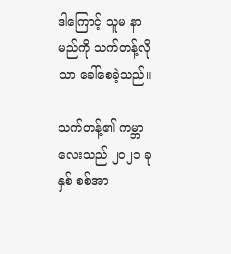ဒါကြောင့် သူမ နာမည်ကို သက်တန့်လိုသာ ခေါ်စေခဲ့သည်။

သက်တန့်၏ ကမ္ဘာလေးသည် ၂၀၂၁ ခုနှစ် စစ်အာ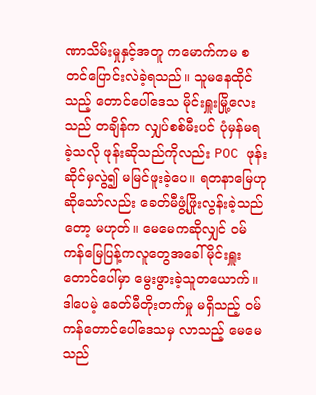ဏာသိမ်းမှုနှင့်အတူ ကမောက်ကမ စတင်ပြောင်းလဲခဲ့ရသည်။ သူမနေထိုင်သည့် တောင်ပေါ်ဒေသ မိုင်းရှူးမြို့လေးသည် တချိန်က လျှပ်စစ်မီးပင် ပုံမှန်မရခဲ့သလို ဖုန်းဆိုသည်ကိုလည်း POC ဖုန်းဆိုင်မှလွဲ၍ မမြင်ဖူးခဲ့ပေ။ ရတနာမြေဟု ဆိုသော်လည်း ခေတ်မီဖွံ့ဖြိုးလွန်းခဲ့သည်တော့ မဟုတ်။ မေမေကဆိုလျှင် ဝမ်ကန်မြေပြန့်ကလူတွေအခေါ် မိုင်းရှူးတောင်ပေါ်မှာ မွေးဖွားခဲ့သူတယောက်။ ဒါပေမဲ့ ခေတ်မီတိုးတက်မှု မရှိသည့် ဝမ်ကန်တောင်ပေါ်ဒေသမှ လာသည့် မေမေသည်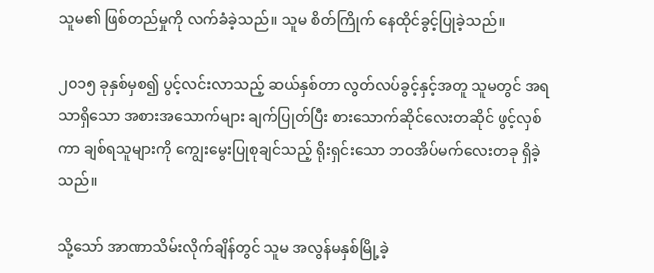သူမ၏ ဖြစ်တည်မှုကို လက်ခံခဲ့သည်။ သူမ စိတ်ကြိုက် နေထိုင်ခွင့်ပြုခဲ့သည်။

၂၀၁၅ ခုနှစ်မှစ၍ ပွင့်လင်းလာသည့် ဆယ်နှစ်တာ လွတ်လပ်ခွင့်နှင့်အတူ သူမတွင် အရသာရှိသော အစားအသောက်များ ချက်ပြုတ်ပြီး စားသောက်ဆိုင်လေးတဆိုင် ဖွင့်လှစ်ကာ ချစ်ရသူများကို ကျွေးမွေးပြုစုချင်သည့် ရိုးရှင်းသော ဘဝအိပ်မက်လေးတခု ရှိခဲ့သည်။

သို့သော် အာဏာသိမ်းလိုက်ချိန်တွင် သူမ အလွန်မနှစ်မြို့ခဲ့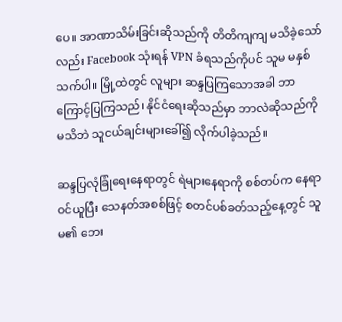ပေ။ အာဏာသိမ်းခြင်းဆိုသည်ကို တိတိကျကျ မသိခဲ့သော်လည်း Facebook သုံးရန် VPN ခံရသည်ကိုပင် သူမ မနှစ်သက်ပါ။ မြို့ထဲတွင် လူများ ဆန္ဒပြကြသောအခါ ဘာကြောင့်ပြကြသည်၊ နိုင်ငံရေးဆိုသည်မှာ ဘာလဲဆိုသည်ကို မသိဘဲ သူငယ်ချင်းများခေါ်၍ လိုက်ပါခဲ့သည်။

ဆန္ဒပြလုံခြုံရေးနေရာတွင် ရဲများနေရာကို စစ်တပ်က နေရာဝင်ယူပြီး သေနတ်အစစ်ဖြင့် စတင်ပစ်ခတ်သည့်နေ့တွင် သူမ၏ ဘေး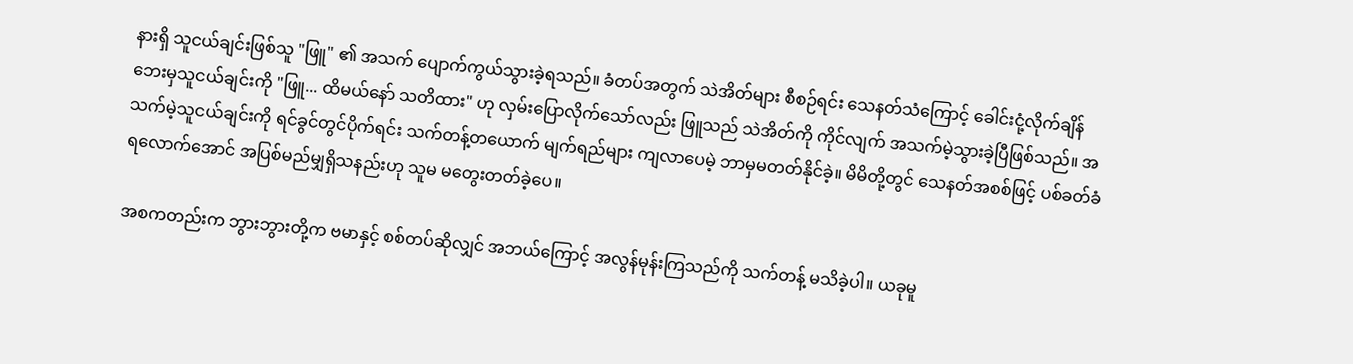နားရှိ သူငယ်ချင်းဖြစ်သူ "ဖြူ" ၏ အသက် ပျောက်ကွယ်သွားခဲ့ရသည်။ ခံတပ်အတွက် သဲအိတ်များ စီစဉ်ရင်း သေနတ်သံကြောင့် ခေါင်းငုံ့လိုက်ချိန် ဘေးမှသူငယ်ချင်းကို "ဖြူ... ထိမယ်နော် သတိထား" ဟု လှမ်းပြောလိုက်သော်လည်း ဖြူသည် သဲအိတ်ကို ကိုင်လျက် အသက်မဲ့သွားခဲ့ပြီဖြစ်သည်။ အသက်မဲ့သူငယ်ချင်းကို ရင်ခွင်တွင်ပိုက်ရင်း သက်တန့်တယောက် မျက်ရည်များ ကျလာပေမဲ့ ဘာမှမတတ်နိုင်ခဲ့။ မိမိတို့တွင် သေနတ်အစစ်ဖြင့် ပစ်ခတ်ခံရလောက်အောင် အပြစ်မည်မျှရှိသနည်းဟု သူမ မတွေးတတ်ခဲ့ပေ။

အစကတည်းက ဘွားဘွားတို့က ဗမာနှင့် စစ်တပ်ဆိုလျှင် အဘယ်ကြောင့် အလွန်မုန်းကြသည်ကို သက်တန့် မသိခဲ့ပါ။ ယခုမူ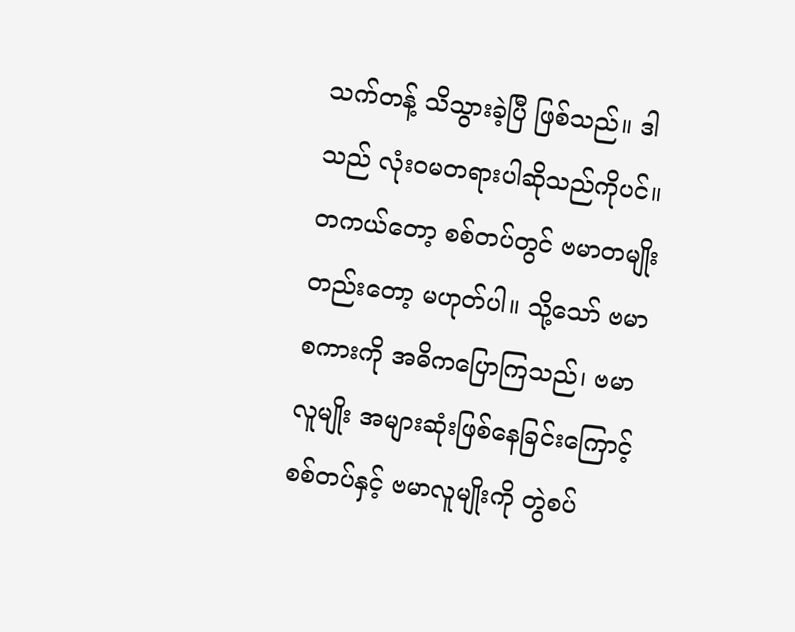သက်တန့် သိသွားခဲ့ပြီ ဖြစ်သည်။ ဒါသည် လုံးဝမတရားပါဆိုသည်ကိုပင်။ တကယ်တော့ စစ်တပ်တွင် ဗမာတမျိုးတည်းတော့ မဟုတ်ပါ။ သို့သော် ဗမာစကားကို အဓိကပြောကြသည်၊ ဗမာလူမျိုး အများဆုံးဖြစ်နေခြင်းကြောင့် စစ်တပ်နှင့် ဗမာလူမျိုးကို တွဲစပ်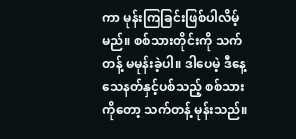ကာ မုန်းကြခြင်းဖြစ်ပါလိမ့်မည်။ စစ်သားတိုင်းကို သက်တန့် မမုန်းခဲ့ပါ။ ဒါပေမဲ့ ဒီနေ့ သေနတ်နှင့်ပစ်သည့် စစ်သားကိုတော့ သက်တန့် မုန်းသည်။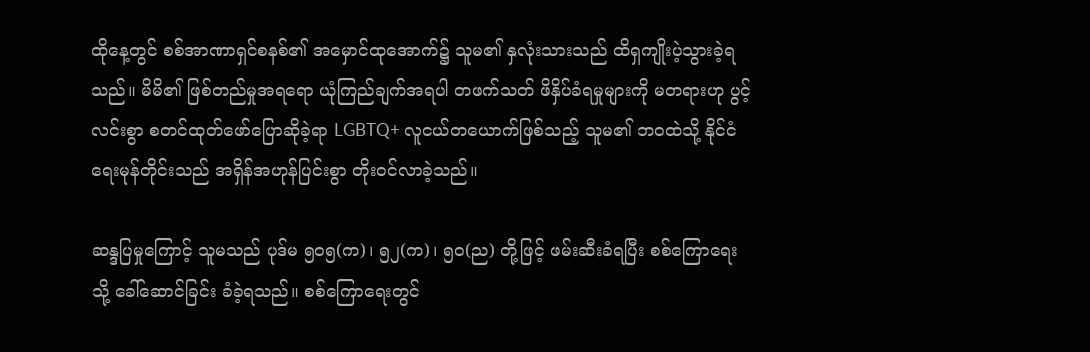ထိုနေ့တွင် စစ်အာဏာရှင်စနစ်၏ အမှောင်ထုအောက်၌ သူမ၏ နှလုံးသားသည် ထိရှကျိုးပဲ့သွားခဲ့ရသည်။ မိမိ၏ ဖြစ်တည်မှုအရရော ယုံကြည်ချက်အရပါ တဖက်သတ် ဖိနှိပ်ခံရမှုများကို မတရားဟု ပွင့်လင်းစွာ စတင်ထုတ်ဖော်ပြောဆိုခဲ့ရာ LGBTQ+ လူငယ်တယောက်ဖြစ်သည့် သူမ၏ ဘဝထဲသို့ နိုင်ငံရေးမုန်တိုင်းသည် အရှိန်အဟုန်ပြင်းစွာ တိုးဝင်လာခဲ့သည်။

ဆန္ဒပြမှုကြောင့် သူမသည် ပုဒ်မ ၅၀၅(က)၊ ၅၂(က)၊ ၅၀(ည) တို့ဖြင့် ဖမ်းဆီးခံရပြီး စစ်ကြောရေးသို့ ခေါ်ဆောင်ခြင်း ခံခဲ့ရသည်။ စစ်ကြောရေးတွင်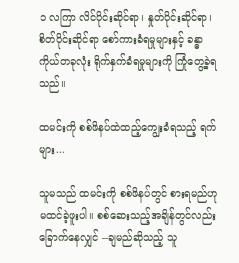၁ လကြာ လိင်ပိုင်းဆိုင်ရာ၊ နှုတ်ပိုင်းဆိုင်ရာ၊ စိတ်ပိုင်းဆိုင်ရာ စော်ကားခံရမှုများနှင့် ခန္ဓာကိုယ်တခုလုံး ရိုက်နှက်ခံရမှုများကို ကြုံတွေ့ခဲ့ရသည်။

ထမင်းကို စစ်ဖိနပ်ထဲထည့်ကျွေးခံရသည့် ရက်များ...

သူမသည် ထမင်းကို စစ်ဖိနပ်တွင် စားရမည်ဟု မထင်ခဲ့ဖူးပါ။ စစ်ဆေးသည့်အချိန်တွင်လည်း ခြောက်နေလျှင် --ချမည်ဆိုသည့် သူ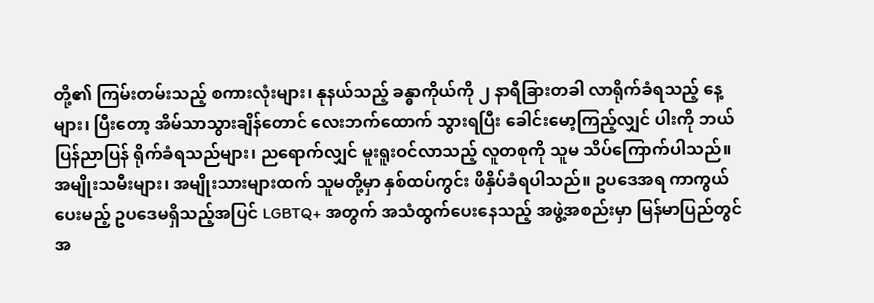တို့၏ ကြမ်းတမ်းသည့် စကားလုံးများ၊ နုနယ်သည့် ခန္ဓာကိုယ်ကို ၂ နာရီခြားတခါ လာရိုက်ခံရသည့် နေ့များ၊ ပြီးတော့ အိမ်သာသွားချိန်တောင် လေးဘက်ထောက် သွားရပြီး ခေါင်းမော့ကြည့်လျှင် ပါးကို ဘယ်ပြန်ညာပြန် ရိုက်ခံရသည်များ၊ ညရောက်လျှင် မူးရူးဝင်လာသည့် လူတစုကို သူမ သိပ်ကြောက်ပါသည်။ အမျိုးသမီးများ၊ အမျိုးသားများထက် သူမတို့မှာ နှစ်ထပ်ကွင်း ဖိနှိပ်ခံရပါသည်။ ဥပဒေအရ ကာကွယ်ပေးမည့် ဥပဒေမရှိသည့်အပြင် LGBTQ+ အတွက် အသံထွက်ပေးနေသည့် အဖွဲ့အစည်းမှာ မြန်မာပြည်တွင် အ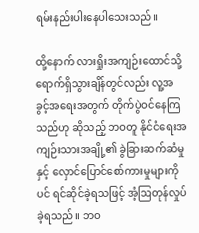ရမ်းနည်းပါးနေပါသေးသည်။

ထို့နောက် လားရှိုးအကျဉ်းထောင်သို့ ရောက်ရှိသွားချိန်တွင်လည်း လူ့အခွင့်အရေးအတွက် တိုက်ပွဲဝင်နေကြသည်ဟု ဆိုသည့် ဘဝတူ နိုင်ငံရေးအကျဉ်းသားအချို့၏ ခွဲခြားဆက်ဆံမှုနှင့် လှောင်ပြောင်စော်ကားမှုများကိုပင် ရင်ဆိုင်ခဲ့ရသဖြင့် အံ့ဩတုန်လှုပ်ခဲ့ရသည်။ ဘဝ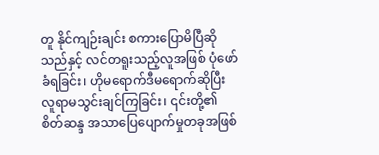တူ နိုင်ကျဉ်းချင်း စကားပြောမိပြီဆိုသည်နှင့် လင်တရူးသည့်လူအဖြစ် ပုံဖော်ခံရခြင်း၊ ဟိုမရောက်ဒီမရောက်ဆိုပြီး လူရာမသွင်းချင်ကြခြင်း၊ ၎င်းတို့၏ စိတ်ဆန္ဒ အသာပြေပျောက်မှုတခုအဖြစ်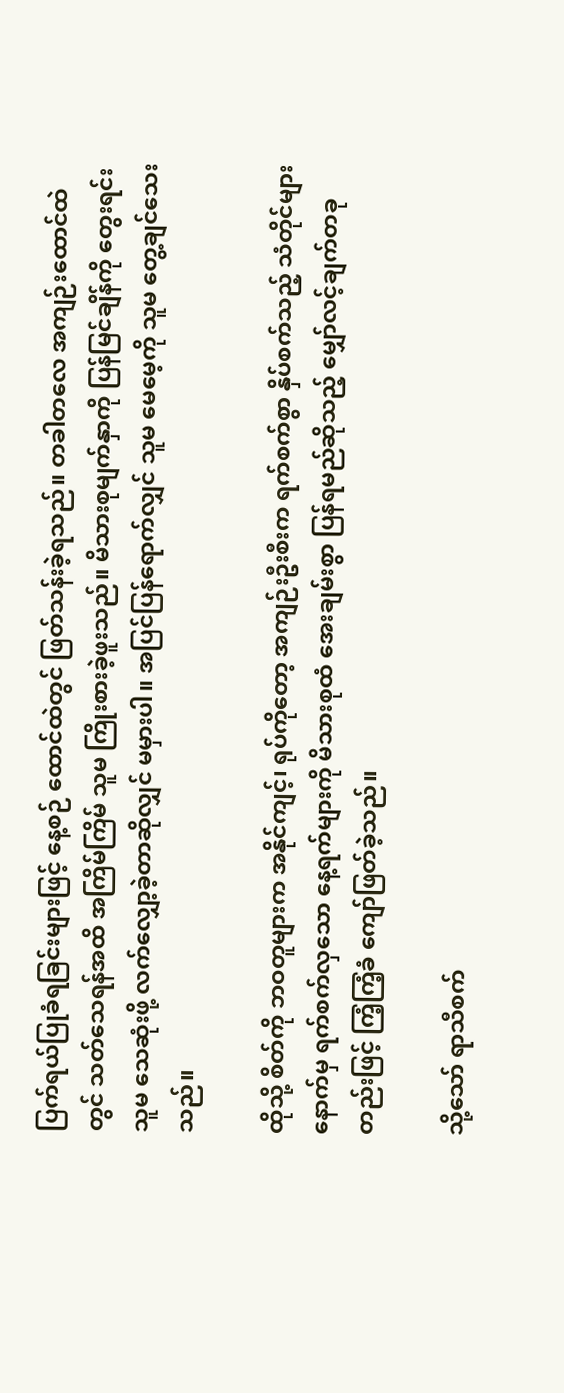ပြက်ရယ်ပြုခံရခြင်းများဖြင့် နေ့စဉ် ထောင်ထဲတွင် ဖြတ်သန်းခဲ့ရသည်။ တခါတလေ အကျဉ်းထောင်ထဲတွင် သတ်သေရန်အထိ အကြိမ်ကြိမ် သူမ ကြိုးစားခဲ့ဖူးသည်။ မိသားစုမျက်နှာကို ပြန်မြင်ချိန်ကို တွေးရင်း သူမ သေဆုံးဖို့ လက်လျှော့ခဲ့တာဆိုလျှင် မမှားပါ။ အပြင်ပြန်ရောက်လျှင် သူမ မေမေ့ကို သူမ တွေ့ချင်သေးသည်။

ထိုသို့ စိတ်ကို ဘဝတူများက အနိုင်ကျင့်၊ ရုပ်ကိုတော့ အကျဉ်းဦးစီးက ရက်စက်စွာ နှိပ်စက်သည့် သံတိုင်များနောက်မှ ရက်စက်လှသော နေ့ရက်များကို မိသားစုထံ အေးချမ်းစွာ ပြန်ရမည်ဆိုသည့် မျှော်လင့်ချက်တခုတည်းဖြင့် ကြံ့ကြံ့ခံ ကျော်ဖြတ်ခဲ့သည်။

သို့သော် ရာသီစက်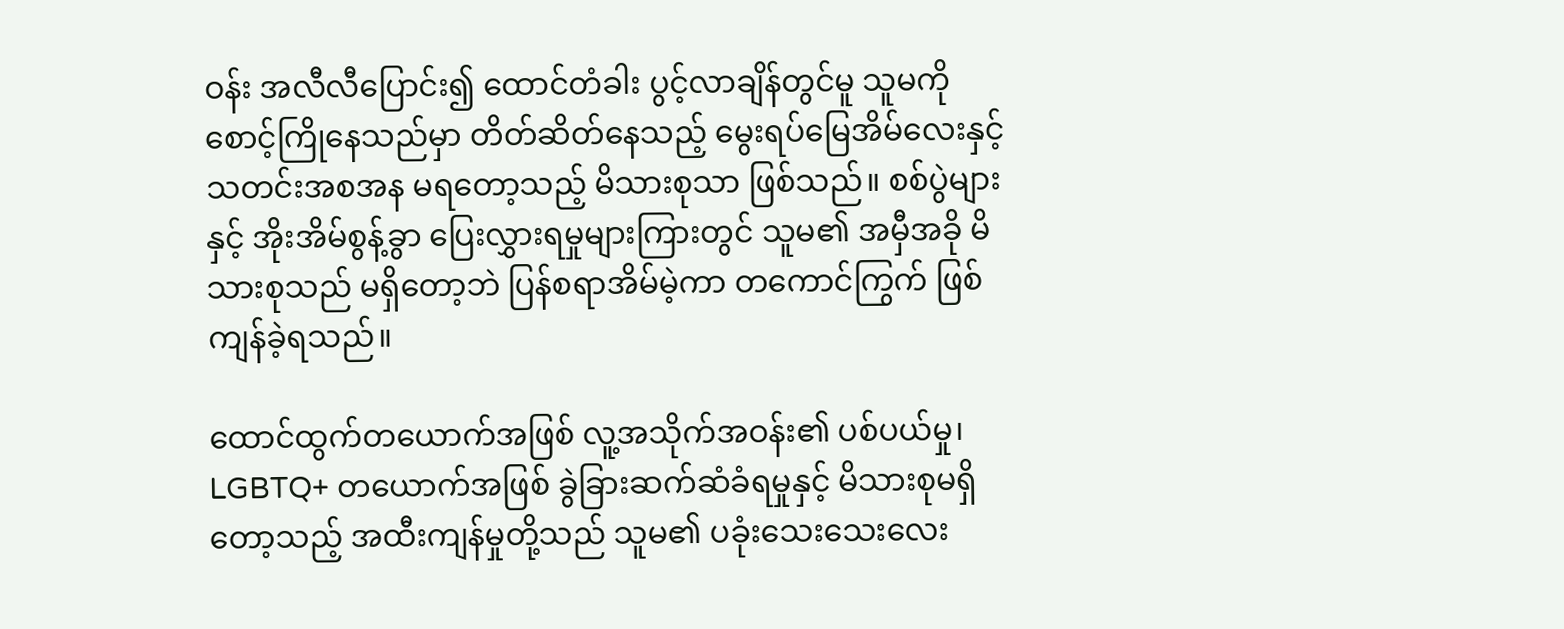ဝန်း အလီလီပြောင်း၍ ထောင်တံခါး ပွင့်လာချိန်တွင်မူ သူမကို စောင့်ကြိုနေသည်မှာ တိတ်ဆိတ်နေသည့် မွေးရပ်မြေအိမ်လေးနှင့် သတင်းအစအန မရတော့သည့် မိသားစုသာ ဖြစ်သည်။ စစ်ပွဲများနှင့် အိုးအိမ်စွန့်ခွာ ပြေးလွှားရမှုများကြားတွင် သူမ၏ အမှီအခို မိသားစုသည် မရှိတော့ဘဲ ပြန်စရာအိမ်မဲ့ကာ တကောင်ကြွက် ဖြစ်ကျန်ခဲ့ရသည်။

ထောင်ထွက်တယောက်အဖြစ် လူ့အသိုက်အဝန်း၏ ပစ်ပယ်မှု၊ LGBTQ+ တယောက်အဖြစ် ခွဲခြားဆက်ဆံခံရမှုနှင့် မိသားစုမရှိတော့သည့် အထီးကျန်မှုတို့သည် သူမ၏ ပခုံးသေးသေးလေး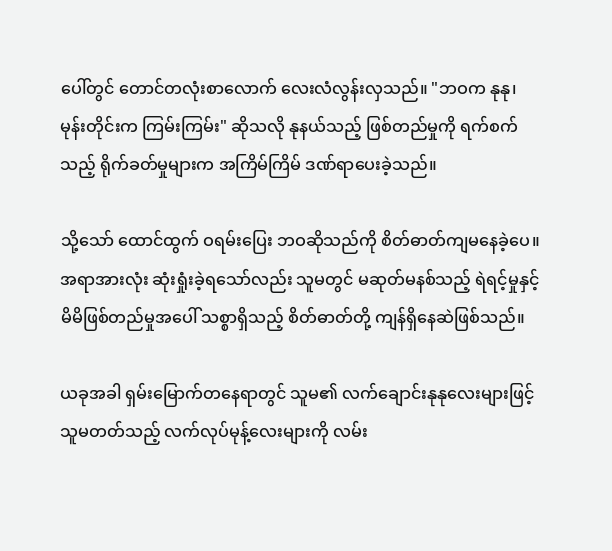ပေါ်တွင် တောင်တလုံးစာလောက် လေးလံလွန်းလှသည်။ "ဘဝက နုနု၊ မုန်းတိုင်းက ကြမ်းကြမ်း" ဆိုသလို နုနယ်သည့် ဖြစ်တည်မှုကို ရက်စက်သည့် ရိုက်ခတ်မှုများက အကြိမ်ကြိမ် ဒဏ်ရာပေးခဲ့သည်။

သို့သော် ထောင်ထွက် ဝရမ်းပြေး ဘဝဆိုသည်ကို စိတ်ဓာတ်ကျမနေခဲ့ပေ။ အရာအားလုံး ဆုံးရှုံးခဲ့ရသော်လည်း သူမတွင် မဆုတ်မနစ်သည့် ရဲရင့်မှုနှင့် မိမိဖြစ်တည်မှုအပေါ် သစ္စာရှိသည့် စိတ်ဓာတ်တို့ ကျန်ရှိနေဆဲဖြစ်သည်။

ယခုအခါ ရှမ်းမြောက်တနေရာတွင် သူမ၏ လက်ချောင်းနုနုလေးများဖြင့် သူမတတ်သည့် လက်လုပ်မုန့်လေးများကို လမ်း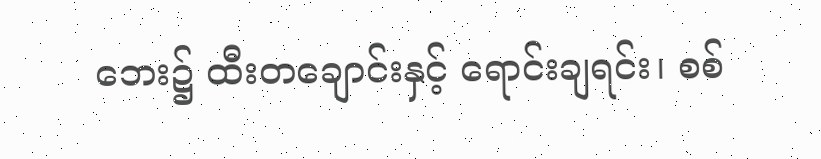ဘေး၌ ထီးတချောင်းနှင့် ရောင်းချရင်း၊ စစ်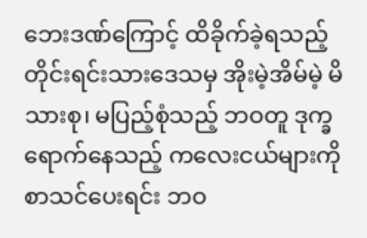ဘေးဒဏ်ကြောင့် ထိခိုက်ခဲ့ရသည့် တိုင်းရင်းသားဒေသမှ အိုးမဲ့အိမ်မဲ့ မိသားစု၊ မပြည့်စုံသည့် ဘဝတူ ဒုက္ခရောက်နေသည့် ကလေးငယ်များကို စာသင်ပေးရင်း ဘဝ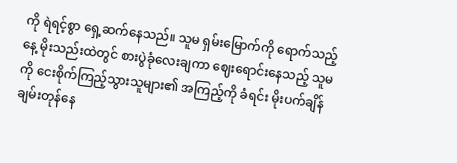ကို ရဲရင့်စွာ ရှေ့ဆက်နေသည်။ သူမ ရှမ်းမြောက်ကို ရောက်သည့်နေ့ မိုးသည်းထဲတွင် စားပွဲခုံလေးချကာ ဈေးရောင်းနေသည့် သူမကို ငေးစိုက်ကြည့်သွားသူများ၏ အကြည့်ကို ခံရင်း မိုးပက်ချိန် ချမ်းတုန်နေ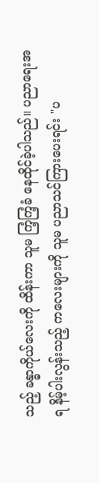သည့် ခန္ဓာကိုယ်လေးကို ထိန်းကာ သူမ ကြံ့ကြံ့ခံ နေထိုင်ခဲ့ပါသည်။ ပညာရေးအရ နိမ့်ပါးလွန်းသည့် ကလေးများကို သူမ ပညာသင်ကြားပေးရင်း "ပ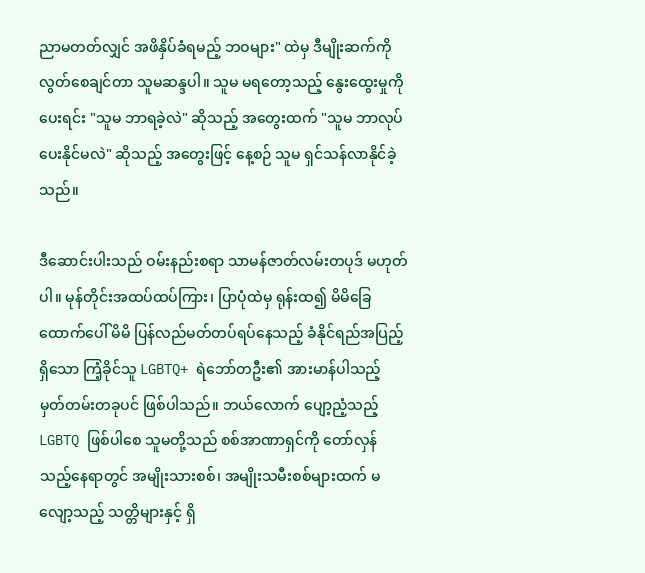ညာမတတ်လျှင် အဖိနှိပ်ခံရမည့် ဘဝများ" ထဲမှ ဒီမျိုးဆက်ကို လွတ်စေချင်တာ သူမဆန္ဒပါ။ သူမ မရတော့သည့် နွေးထွေးမှုကို ပေးရင်း "သူမ ဘာရခဲ့လဲ" ဆိုသည့် အတွေးထက် "သူမ ဘာလုပ်ပေးနိုင်မလဲ" ဆိုသည့် အတွေးဖြင့် နေ့စဉ် သူမ ရှင်သန်လာနိုင်ခဲ့သည်။

ဒီဆောင်းပါးသည် ဝမ်းနည်းစရာ သာမန်ဇာတ်လမ်းတပုဒ် မဟုတ်ပါ။ မုန်တိုင်းအထပ်ထပ်ကြား၊ ပြာပုံထဲမှ ရုန်းထ၍ မိမိခြေထောက်ပေါ် မိမိ ပြန်လည်မတ်တပ်ရပ်နေသည့် ခံနိုင်ရည်အပြည့်ရှိသော ကြံ့ခိုင်သူ LGBTQ+ ရဲဘော်တဦး၏ အားမာန်ပါသည့် မှတ်တမ်းတခုပင် ဖြစ်ပါသည်။ ဘယ်လောက် ပျော့ညံ့သည့် LGBTQ ဖြစ်ပါစေ သူမတို့သည် စစ်အာဏာရှင်ကို တော်လှန်သည့်နေရာတွင် အမျိုးသားစစ်၊ အမျိုးသမီးစစ်များထက် မလျော့သည့် သတ္တိများနှင့် ရှိ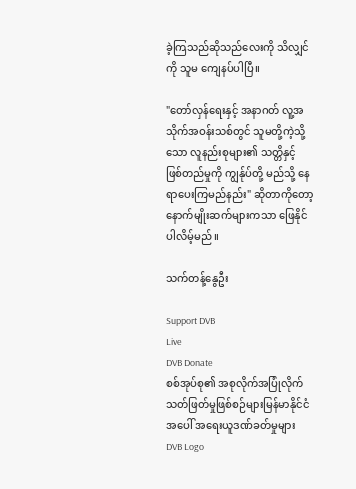ခဲ့ကြသည်ဆိုသည်လေးကို သိလျှင်ကို သူမ ကျေနပ်ပါပြီ။

"တော်လှန်ရေးနှင့် အနာဂတ် လူ့အသိုက်အဝန်းသစ်တွင် သူမတို့ကဲ့သို့သော လူနည်းစုများ၏ သတ္တိနှင့် ဖြစ်တည်မှုကို ကျွန်ုပ်တို့ မည်သို့ နေရာပေးကြမည်နည်း" ဆိုတာကိုတော့ နောက်မျိုးဆက်များကသာ ဖြေနိုင်ပါလိမ့်မည်။

သက်တန့်နွေဦး

Support DVB
Live
DVB Donate
စစ်အုပ်စု၏ အစုလိုက်အပြုံလိုက် သတ်ဖြတ်မှုဖြစ်စဉ်များမြန်မာနိုင်ငံအပေါ် အရေးယူဒဏ်ခတ်မှုများ
DVB Logo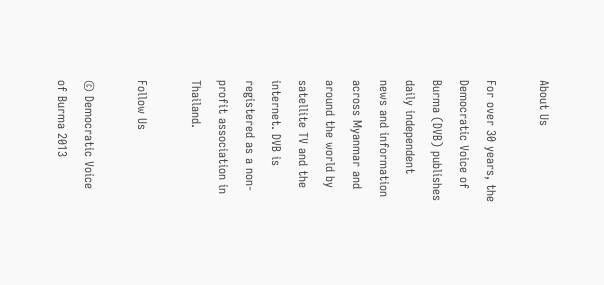About Us

For over 30 years, the Democratic Voice of Burma (DVB) publishes daily independent news and information across Myanmar and around the world by satellite TV and the internet. DVB is registered as a non-profit association in Thailand.

Follow Us

© Democratic Voice of Burma 2013